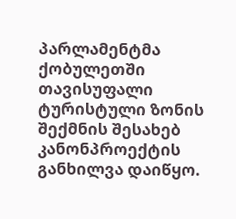პარლამენტმა ქობულეთში თავისუფალი ტურისტული ზონის შექმნის შესახებ კანონპროექტის განხილვა დაიწყო.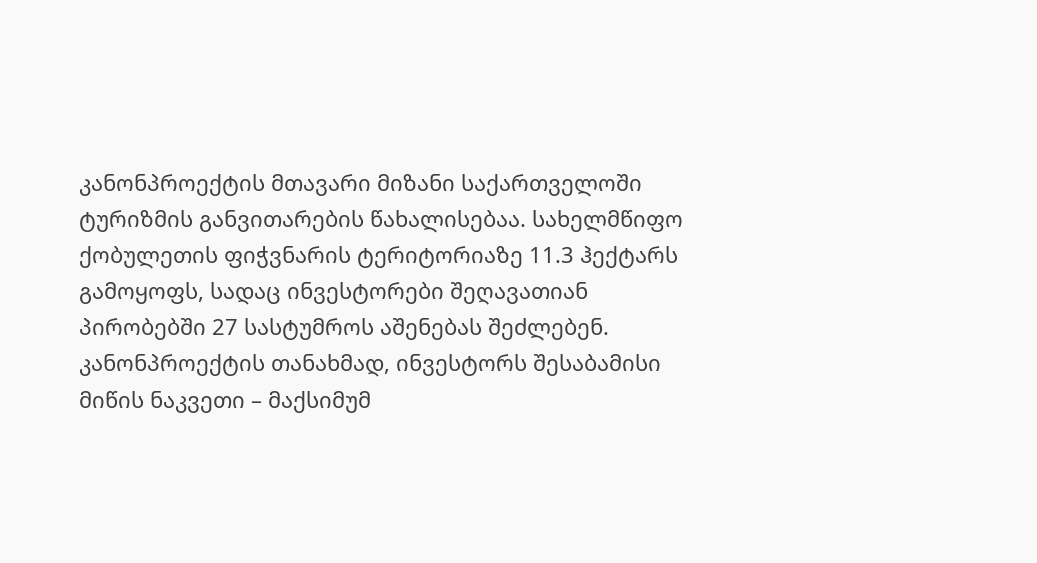კანონპროექტის მთავარი მიზანი საქართველოში ტურიზმის განვითარების წახალისებაა. სახელმწიფო ქობულეთის ფიჭვნარის ტერიტორიაზე 11.3 ჰექტარს გამოყოფს, სადაც ინვესტორები შეღავათიან პირობებში 27 სასტუმროს აშენებას შეძლებენ.
კანონპროექტის თანახმად, ინვესტორს შესაბამისი მიწის ნაკვეთი – მაქსიმუმ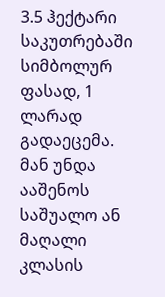3.5 ჰექტარი საკუთრებაში სიმბოლურ ფასად, 1 ლარად გადაეცემა. მან უნდა ააშენოს საშუალო ან მაღალი კლასის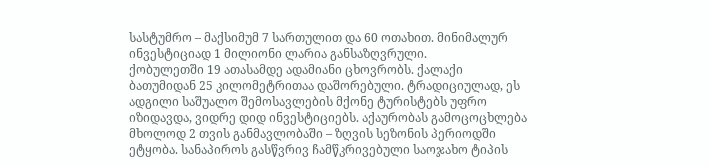სასტუმრო – მაქსიმუმ 7 სართულით და 60 ოთახით. მინიმალურ ინვესტიციად 1 მილიონი ლარია განსაზღვრული.
ქობულეთში 19 ათასამდე ადამიანი ცხოვრობს. ქალაქი ბათუმიდან 25 კილომეტრითაა დაშორებული. ტრადიციულად, ეს ადგილი საშუალო შემოსავლების მქონე ტურისტებს უფრო იზიდავდა, ვიდრე დიდ ინვესტიციებს. აქაურობას გამოცოცხლება მხოლოდ 2 თვის განმავლობაში – ზღვის სეზონის პერიოდში ეტყობა. სანაპიროს გასწვრივ ჩამწკრივებული საოჯახო ტიპის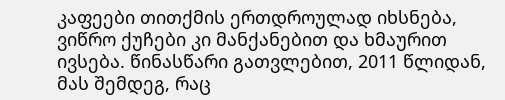კაფეები თითქმის ერთდროულად იხსნება, ვიწრო ქუჩები კი მანქანებით და ხმაურით ივსება. წინასწარი გათვლებით, 2011 წლიდან, მას შემდეგ, რაც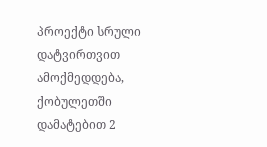პროექტი სრული დატვირთვით ამოქმედდება, ქობულეთში დამატებით 2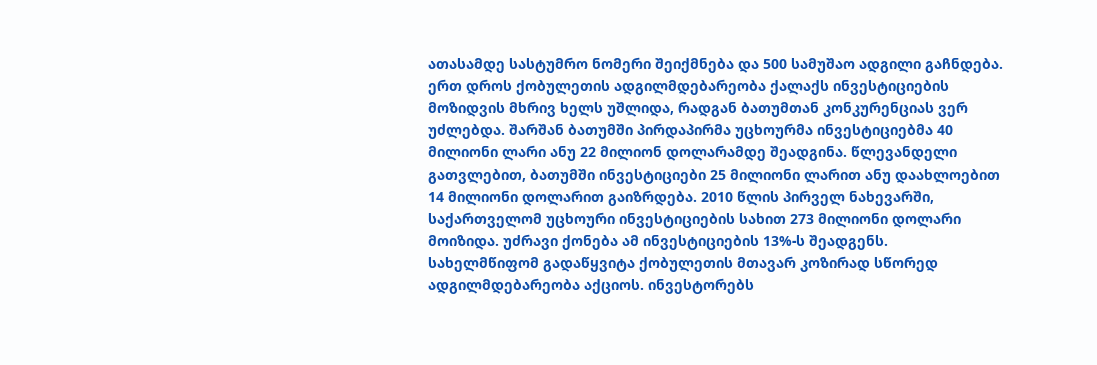ათასამდე სასტუმრო ნომერი შეიქმნება და 500 სამუშაო ადგილი გაჩნდება.
ერთ დროს ქობულეთის ადგილმდებარეობა ქალაქს ინვესტიციების მოზიდვის მხრივ ხელს უშლიდა, რადგან ბათუმთან კონკურენციას ვერ უძლებდა. შარშან ბათუმში პირდაპირმა უცხოურმა ინვესტიციებმა 40 მილიონი ლარი ანუ 22 მილიონ დოლარამდე შეადგინა. წლევანდელი გათვლებით, ბათუმში ინვესტიციები 25 მილიონი ლარით ანუ დაახლოებით 14 მილიონი დოლარით გაიზრდება. 2010 წლის პირველ ნახევარში, საქართველომ უცხოური ინვესტიციების სახით 273 მილიონი დოლარი მოიზიდა. უძრავი ქონება ამ ინვესტიციების 13%-ს შეადგენს.
სახელმწიფომ გადაწყვიტა ქობულეთის მთავარ კოზირად სწორედ ადგილმდებარეობა აქციოს. ინვესტორებს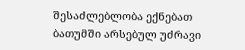შესაძლებლობა ექნებათ ბათუმში არსებულ უძრავი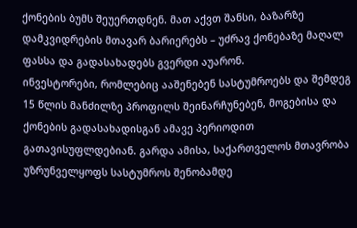ქონების ბუმს შეუერთდნენ. მათ აქვთ შანსი, ბაზარზე დამკვიდრების მთავარ ბარიერებს – უძრავ ქონებაზე მაღალ ფასსა და გადასახადებს გვერდი აუარონ.
ინვესტორები, რომლებიც ააშენებენ სასტუმროებს და შემდეგ 15 წლის მანძილზე პროფილს შეინარჩუნებენ, მოგებისა და ქონების გადასახადისგან ამავე პერიოდით გათავისუფლდებიან. გარდა ამისა, საქართველოს მთავრობა უზრუნველყოფს სასტუმროს შენობამდე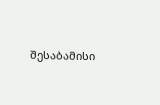შესაბამისი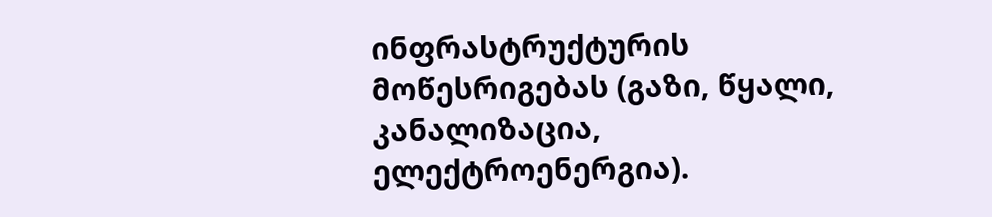ინფრასტრუქტურის მოწესრიგებას (გაზი, წყალი, კანალიზაცია, ელექტროენერგია).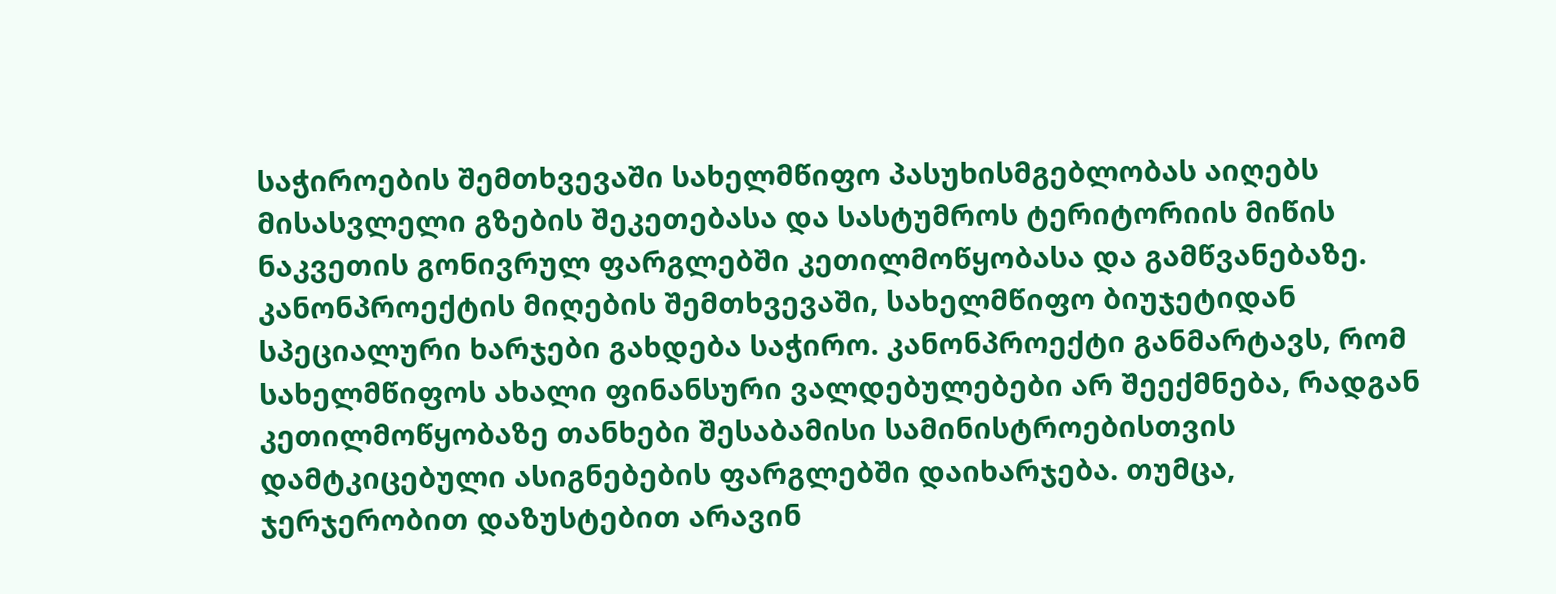საჭიროების შემთხვევაში სახელმწიფო პასუხისმგებლობას აიღებს მისასვლელი გზების შეკეთებასა და სასტუმროს ტერიტორიის მიწის ნაკვეთის გონივრულ ფარგლებში კეთილმოწყობასა და გამწვანებაზე.
კანონპროექტის მიღების შემთხვევაში, სახელმწიფო ბიუჯეტიდან სპეციალური ხარჯები გახდება საჭირო. კანონპროექტი განმარტავს, რომ სახელმწიფოს ახალი ფინანსური ვალდებულებები არ შეექმნება, რადგან კეთილმოწყობაზე თანხები შესაბამისი სამინისტროებისთვის დამტკიცებული ასიგნებების ფარგლებში დაიხარჯება. თუმცა, ჯერჯერობით დაზუსტებით არავინ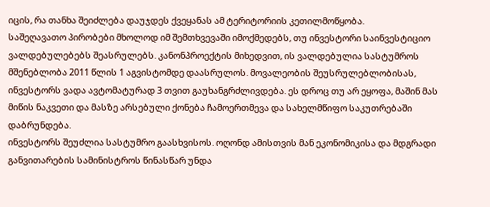იცის, რა თანხა შეიძლება დაუჯდეს ქვეყანას ამ ტერიტორიის კეთილმოწყობა.
საშეღავათო პირობები მხოლოდ იმ შემთხვევაში იმოქმედებს, თუ ინვესტორი საინვესტიციო ვალდებულებებს შეასრულებს. კანონპროექტის მიხედვით, ის ვალდებულია სასტუმროს მშენებლობა 2011 წლის 1 აგვისტომდე დაასრულოს. მოვალეობის შეუსრულებლობისას, ინვესტორს ვადა ავტომატურად 3 თვით გაუხანგრძლივდება. ეს დროც თუ არ ეყოფა, მაშინ მას მიწის ნაკვეთი და მასზე არსებული ქონება ჩამოერთმევა და სახელმწიფო საკუთრებაში დაბრუნდება.
ინვესტორს შეუძლია სასტუმრო გაასხვისოს. ოღონდ ამისთვის მან ეკონომიკისა და მდგრადი განვითარების სამინისტროს წინასწარ უნდა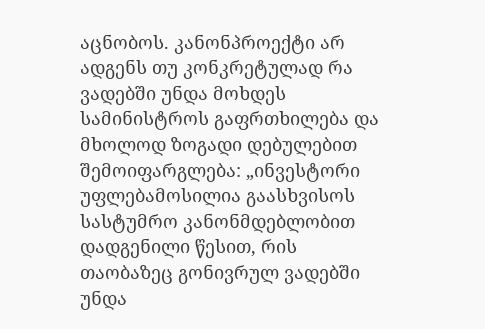აცნობოს. კანონპროექტი არ ადგენს თუ კონკრეტულად რა ვადებში უნდა მოხდეს სამინისტროს გაფრთხილება და მხოლოდ ზოგადი დებულებით შემოიფარგლება: „ინვესტორი უფლებამოსილია გაასხვისოს სასტუმრო კანონმდებლობით დადგენილი წესით, რის თაობაზეც გონივრულ ვადებში უნდა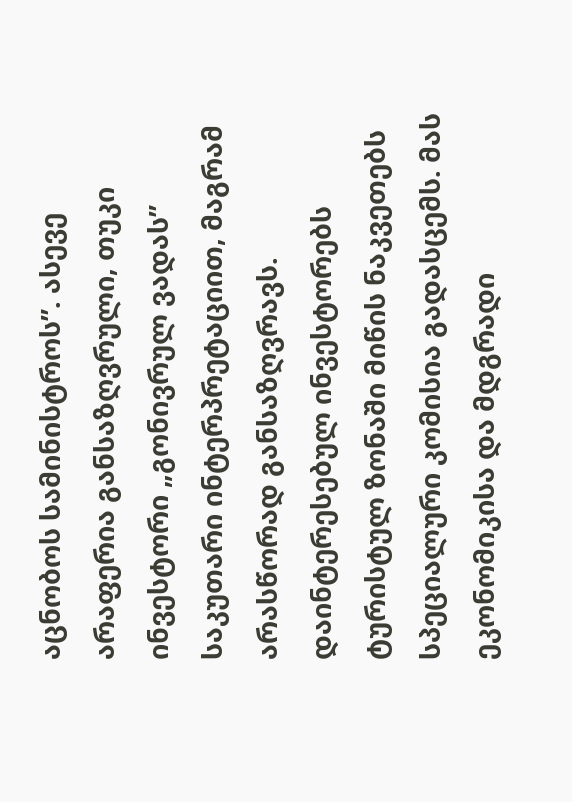აცნობოს სამინისტროს”. ასევე არაფერია განსაზღვრული, თუკი ინვესტორი „გონივრულ ვადას” საკუთარი ინტერპრეტაციით, მაგრამ არასწორად განსაზღვრავს.
დაინტერესებულ ინვესტორებს ტურისტულ ზონაში მიწის ნაკვეთებს სპეციალური კომისია გადასცემს. მას ეკონომიკისა და მდგრადი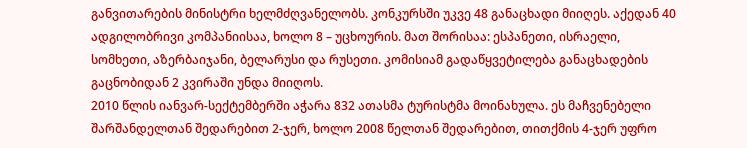განვითარების მინისტრი ხელმძღვანელობს. კონკურსში უკვე 48 განაცხადი მიიღეს. აქედან 40 ადგილობრივი კომპანიისაა, ხოლო 8 – უცხოურის. მათ შორისაა: ესპანეთი, ისრაელი, სომხეთი, აზერბაიჯანი, ბელარუსი და რუსეთი. კომისიამ გადაწყვეტილება განაცხადების გაცნობიდან 2 კვირაში უნდა მიიღოს.
2010 წლის იანვარ-სექტემბერში აჭარა 832 ათასმა ტურისტმა მოინახულა. ეს მაჩვენებელი შარშანდელთან შედარებით 2-ჯერ, ხოლო 2008 წელთან შედარებით, თითქმის 4-ჯერ უფრო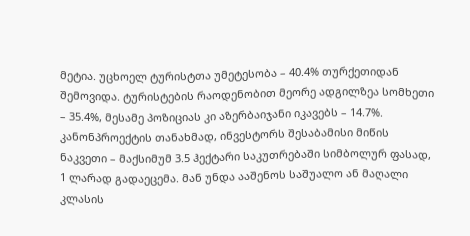მეტია. უცხოელ ტურისტთა უმეტესობა – 40.4% თურქეთიდან შემოვიდა. ტურისტების რაოდენობით მეორე ადგილზეა სომხეთი – 35.4%, მესამე პოზიციას კი აზერბაიჯანი იკავებს – 14.7%.
კანონპროექტის თანახმად, ინვესტორს შესაბამისი მიწის ნაკვეთი – მაქსიმუმ 3.5 ჰექტარი საკუთრებაში სიმბოლურ ფასად, 1 ლარად გადაეცემა. მან უნდა ააშენოს საშუალო ან მაღალი კლასის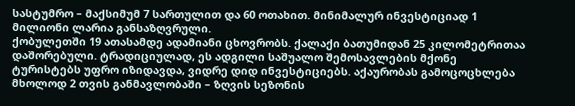სასტუმრო – მაქსიმუმ 7 სართულით და 60 ოთახით. მინიმალურ ინვესტიციად 1 მილიონი ლარია განსაზღვრული.
ქობულეთში 19 ათასამდე ადამიანი ცხოვრობს. ქალაქი ბათუმიდან 25 კილომეტრითაა დაშორებული. ტრადიციულად, ეს ადგილი საშუალო შემოსავლების მქონე ტურისტებს უფრო იზიდავდა, ვიდრე დიდ ინვესტიციებს. აქაურობას გამოცოცხლება მხოლოდ 2 თვის განმავლობაში – ზღვის სეზონის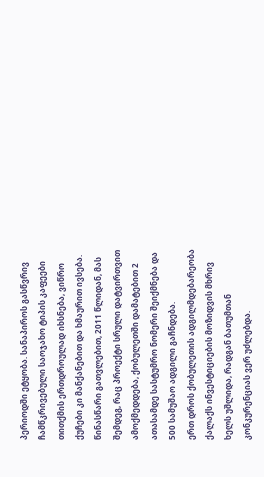პერიოდში ეტყობა. სანაპიროს გასწვრივ ჩამწკრივებული საოჯახო ტიპის კაფეები თითქმის ერთდროულად იხსნება, ვიწრო ქუჩები კი მანქანებით და ხმაურით ივსება. წინასწარი გათვლებით, 2011 წლიდან, მას შემდეგ, რაც პროექტი სრული დატვირთვით ამოქმედდება, ქობულეთში დამატებით 2 ათასამდე სასტუმრო ნომერი შეიქმნება და 500 სამუშაო ადგილი გაჩნდება.
ერთ დროს ქობულეთის ადგილმდებარეობა ქალაქს ინვესტიციების მოზიდვის მხრივ ხელს უშლიდა, რადგან ბათუმთან კონკურენციას ვერ უძლებდა.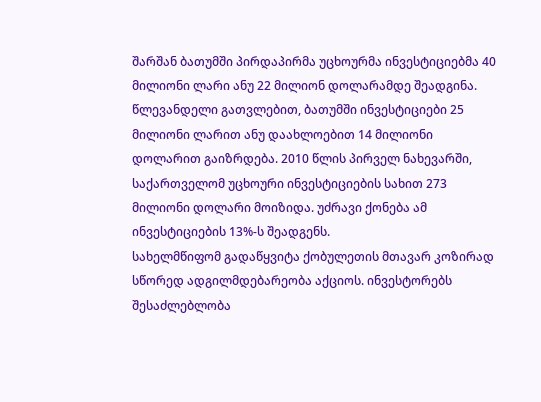შარშან ბათუმში პირდაპირმა უცხოურმა ინვესტიციებმა 40 მილიონი ლარი ანუ 22 მილიონ დოლარამდე შეადგინა. წლევანდელი გათვლებით, ბათუმში ინვესტიციები 25 მილიონი ლარით ანუ დაახლოებით 14 მილიონი დოლარით გაიზრდება. 2010 წლის პირველ ნახევარში, საქართველომ უცხოური ინვესტიციების სახით 273 მილიონი დოლარი მოიზიდა. უძრავი ქონება ამ ინვესტიციების 13%-ს შეადგენს.
სახელმწიფომ გადაწყვიტა ქობულეთის მთავარ კოზირად სწორედ ადგილმდებარეობა აქციოს. ინვესტორებს შესაძლებლობა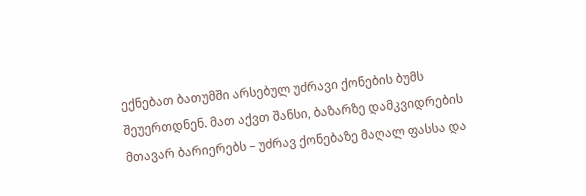ექნებათ ბათუმში არსებულ უძრავი ქონების ბუმს შეუერთდნენ. მათ აქვთ შანსი, ბაზარზე დამკვიდრების მთავარ ბარიერებს – უძრავ ქონებაზე მაღალ ფასსა და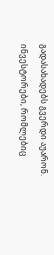გადასახადებს გვერდი აუარონ.
ინვესტორები, რომლებიც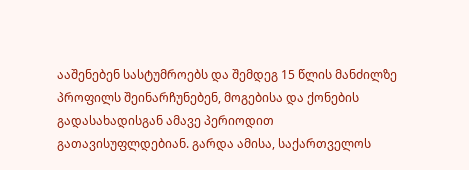ააშენებენ სასტუმროებს და შემდეგ 15 წლის მანძილზე პროფილს შეინარჩუნებენ, მოგებისა და ქონების გადასახადისგან ამავე პერიოდით გათავისუფლდებიან. გარდა ამისა, საქართველოს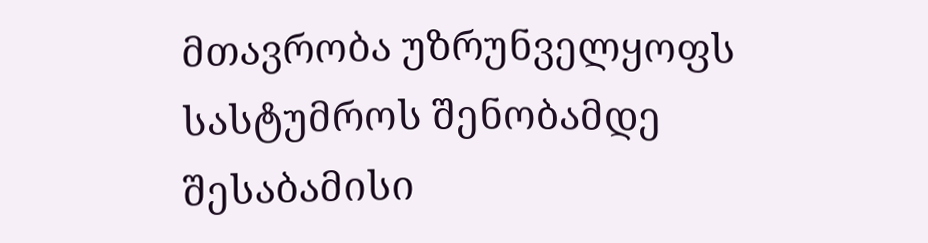მთავრობა უზრუნველყოფს სასტუმროს შენობამდე შესაბამისი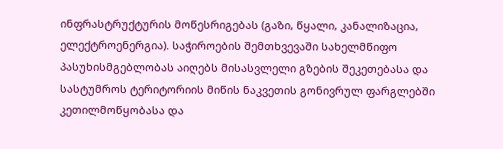ინფრასტრუქტურის მოწესრიგებას (გაზი, წყალი, კანალიზაცია, ელექტროენერგია). საჭიროების შემთხვევაში სახელმწიფო პასუხისმგებლობას აიღებს მისასვლელი გზების შეკეთებასა და სასტუმროს ტერიტორიის მიწის ნაკვეთის გონივრულ ფარგლებში კეთილმოწყობასა და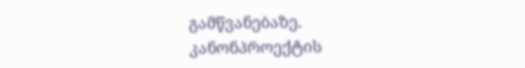გამწვანებაზე.
კანონპროექტის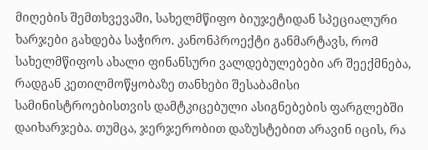მიღების შემთხვევაში, სახელმწიფო ბიუჯეტიდან სპეციალური ხარჯები გახდება საჭირო. კანონპროექტი განმარტავს, რომ სახელმწიფოს ახალი ფინანსური ვალდებულებები არ შეექმნება, რადგან კეთილმოწყობაზე თანხები შესაბამისი სამინისტროებისთვის დამტკიცებული ასიგნებების ფარგლებში დაიხარჯება. თუმცა, ჯერჯერობით დაზუსტებით არავინ იცის, რა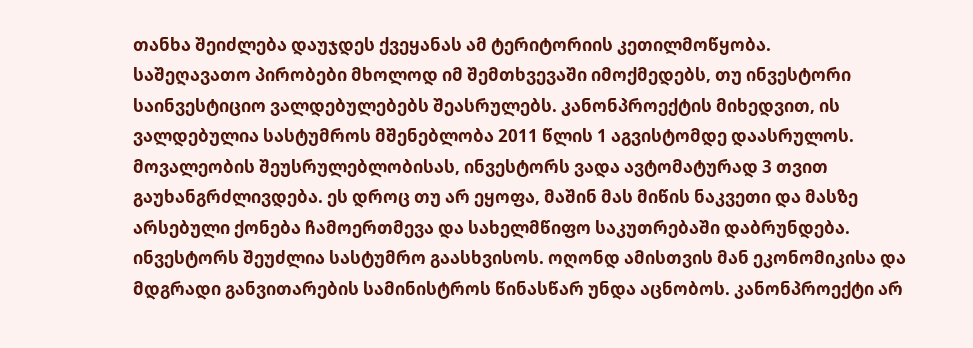თანხა შეიძლება დაუჯდეს ქვეყანას ამ ტერიტორიის კეთილმოწყობა.
საშეღავათო პირობები მხოლოდ იმ შემთხვევაში იმოქმედებს, თუ ინვესტორი საინვესტიციო ვალდებულებებს შეასრულებს. კანონპროექტის მიხედვით, ის ვალდებულია სასტუმროს მშენებლობა 2011 წლის 1 აგვისტომდე დაასრულოს. მოვალეობის შეუსრულებლობისას, ინვესტორს ვადა ავტომატურად 3 თვით გაუხანგრძლივდება. ეს დროც თუ არ ეყოფა, მაშინ მას მიწის ნაკვეთი და მასზე არსებული ქონება ჩამოერთმევა და სახელმწიფო საკუთრებაში დაბრუნდება.
ინვესტორს შეუძლია სასტუმრო გაასხვისოს. ოღონდ ამისთვის მან ეკონომიკისა და მდგრადი განვითარების სამინისტროს წინასწარ უნდა აცნობოს. კანონპროექტი არ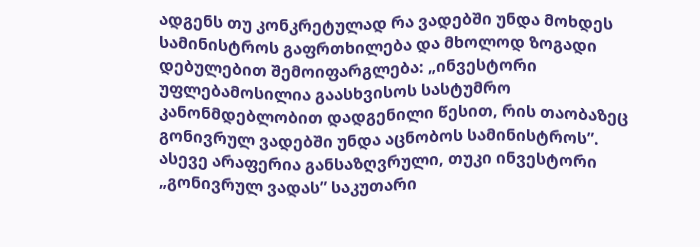ადგენს თუ კონკრეტულად რა ვადებში უნდა მოხდეს სამინისტროს გაფრთხილება და მხოლოდ ზოგადი დებულებით შემოიფარგლება: „ინვესტორი უფლებამოსილია გაასხვისოს სასტუმრო კანონმდებლობით დადგენილი წესით, რის თაობაზეც გონივრულ ვადებში უნდა აცნობოს სამინისტროს”. ასევე არაფერია განსაზღვრული, თუკი ინვესტორი „გონივრულ ვადას” საკუთარი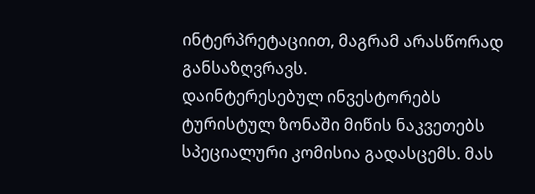ინტერპრეტაციით, მაგრამ არასწორად განსაზღვრავს.
დაინტერესებულ ინვესტორებს ტურისტულ ზონაში მიწის ნაკვეთებს სპეციალური კომისია გადასცემს. მას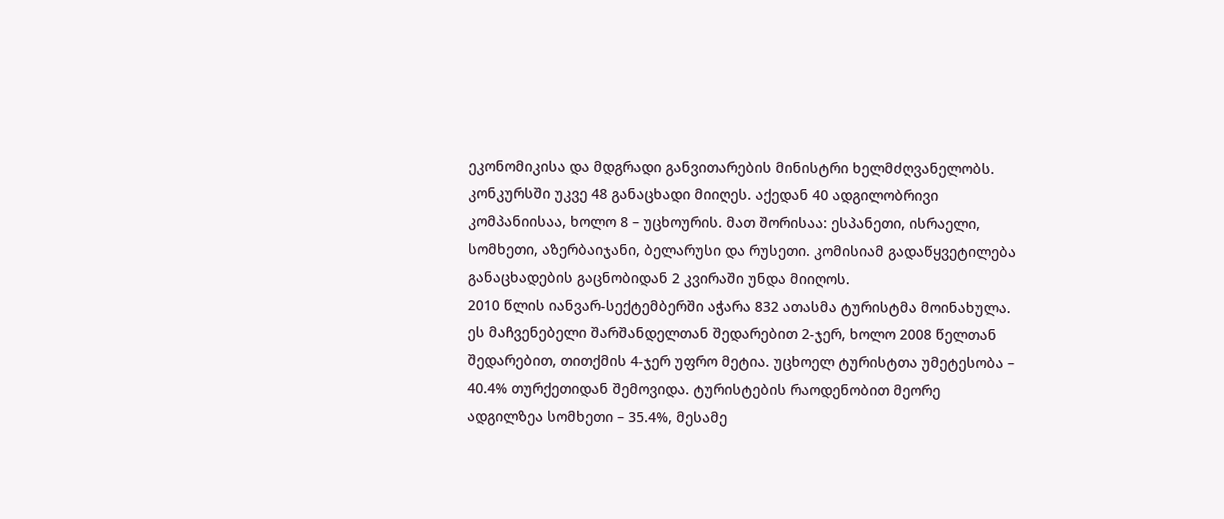ეკონომიკისა და მდგრადი განვითარების მინისტრი ხელმძღვანელობს. კონკურსში უკვე 48 განაცხადი მიიღეს. აქედან 40 ადგილობრივი კომპანიისაა, ხოლო 8 – უცხოურის. მათ შორისაა: ესპანეთი, ისრაელი, სომხეთი, აზერბაიჯანი, ბელარუსი და რუსეთი. კომისიამ გადაწყვეტილება განაცხადების გაცნობიდან 2 კვირაში უნდა მიიღოს.
2010 წლის იანვარ-სექტემბერში აჭარა 832 ათასმა ტურისტმა მოინახულა. ეს მაჩვენებელი შარშანდელთან შედარებით 2-ჯერ, ხოლო 2008 წელთან შედარებით, თითქმის 4-ჯერ უფრო მეტია. უცხოელ ტურისტთა უმეტესობა – 40.4% თურქეთიდან შემოვიდა. ტურისტების რაოდენობით მეორე ადგილზეა სომხეთი – 35.4%, მესამე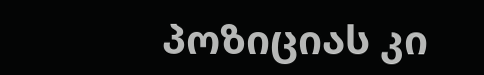პოზიციას კი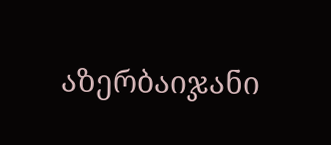აზერბაიჯანი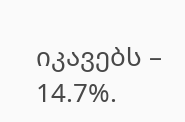იკავებს – 14.7%.